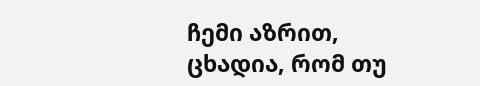ჩემი აზრით, ცხადია, რომ თუ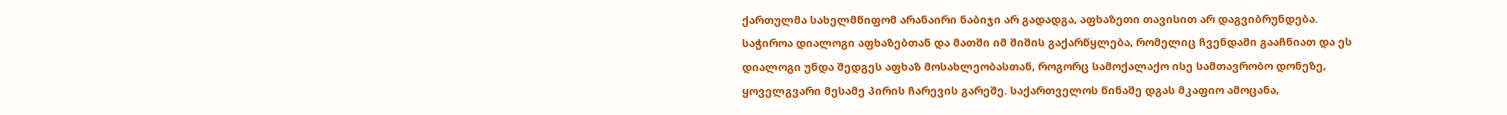ქართულმა სახელმწიფომ არანაირი ნაბიჯი არ გადადგა, აფხაზეთი თავისით არ დაგვიბრუნდება. საჭიროა დიალოგი აფხაზებთან და მათში იმ შიშის გაქარწყლება, რომელიც ჩვენდამი გააჩნიათ და ეს დიალოგი უნდა შედგეს აფხაზ მოსახლეობასთან, როგორც სამოქალაქო ისე სამთავრობო დონეზე, ყოველგვარი მესამე პირის ჩარევის გარეშე. საქართველოს წინაშე დგას მკაფიო ამოცანა,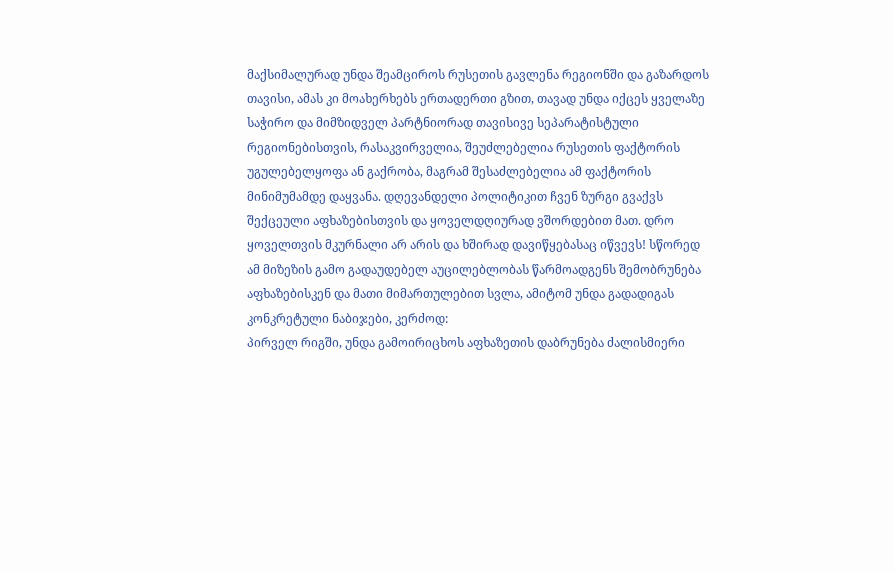მაქსიმალურად უნდა შეამციროს რუსეთის გავლენა რეგიონში და გაზარდოს თავისი, ამას კი მოახერხებს ერთადერთი გზით, თავად უნდა იქცეს ყველაზე საჭირო და მიმზიდველ პარტნიორად თავისივე სეპარატისტული რეგიონებისთვის, რასაკვირველია, შეუძლებელია რუსეთის ფაქტორის უგულებელყოფა ან გაქრობა, მაგრამ შესაძლებელია ამ ფაქტორის მინიმუმამდე დაყვანა. დღევანდელი პოლიტიკით ჩვენ ზურგი გვაქვს შექცეული აფხაზებისთვის და ყოველდღიურად ვშორდებით მათ. დრო ყოველთვის მკურნალი არ არის და ხშირად დავიწყებასაც იწვევს! სწორედ ამ მიზეზის გამო გადაუდებელ აუცილებლობას წარმოადგენს შემობრუნება აფხაზებისკენ და მათი მიმართულებით სვლა, ამიტომ უნდა გადადიგას კონკრეტული ნაბიჯები, კერძოდ:
პირველ რიგში, უნდა გამოირიცხოს აფხაზეთის დაბრუნება ძალისმიერი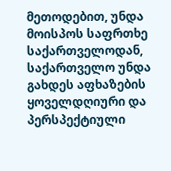მეთოდებით, უნდა მოისპოს საფრთხე საქართველოდან, საქართველო უნდა გახდეს აფხაზების ყოველდღიური და პერსპექტიული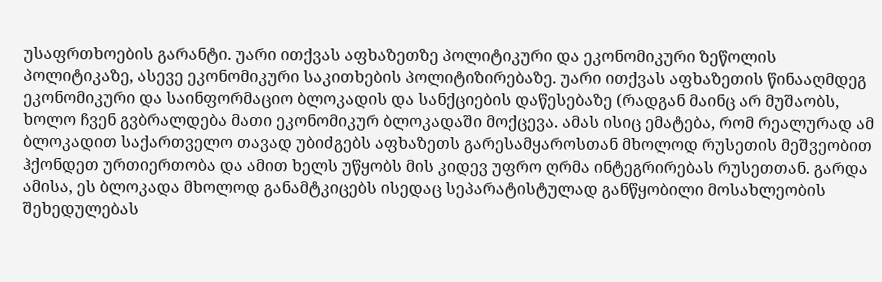უსაფრთხოების გარანტი. უარი ითქვას აფხაზეთზე პოლიტიკური და ეკონომიკური ზეწოლის პოლიტიკაზე, ასევე ეკონომიკური საკითხების პოლიტიზირებაზე. უარი ითქვას აფხაზეთის წინააღმდეგ ეკონომიკური და საინფორმაციო ბლოკადის და სანქციების დაწესებაზე (რადგან მაინც არ მუშაობს, ხოლო ჩვენ გვბრალდება მათი ეკონომიკურ ბლოკადაში მოქცევა. ამას ისიც ემატება, რომ რეალურად ამ ბლოკადით საქართველო თავად უბიძგებს აფხაზეთს გარესამყაროსთან მხოლოდ რუსეთის მეშვეობით ჰქონდეთ ურთიერთობა და ამით ხელს უწყობს მის კიდევ უფრო ღრმა ინტეგრირებას რუსეთთან. გარდა ამისა, ეს ბლოკადა მხოლოდ განამტკიცებს ისედაც სეპარატისტულად განწყობილი მოსახლეობის შეხედულებას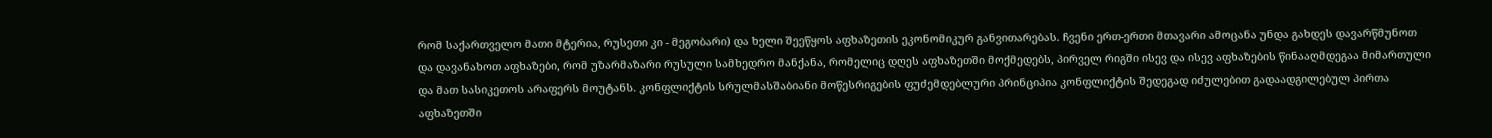რომ საქართველო მათი მტერია, რუსეთი კი - მეგობარი) და ხელი შეეწყოს აფხაზეთის ეკონომიკურ განვითარებას. ჩვენი ერთ-ერთი მთავარი ამოცანა უნდა გახდეს დავარწმუნოთ და დავანახოთ აფხაზები, რომ უზარმაზარი რუსული სამხედრო მანქანა, რომელიც დღეს აფხაზეთში მოქმედებს, პირველ რიგში ისევ და ისევ აფხაზების წინააღმდეგაა მიმართული და მათ სასიკეთოს არაფერს მოუტანს. კონფლიქტის სრულმასშაბიანი მოწესრიგების ფუძემდებლური პრინციპია კონფლიქტის შედეგად იძულებით გადაადგილებულ პირთა აფხაზეთში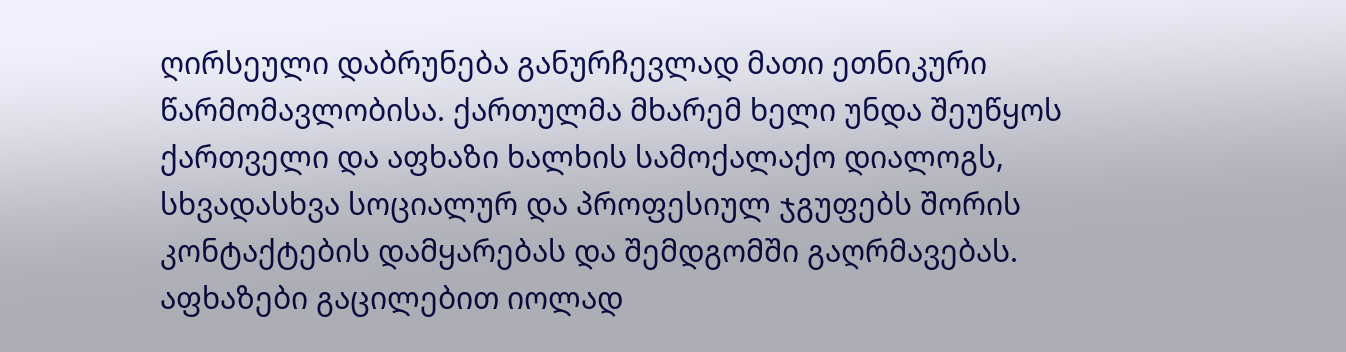ღირსეული დაბრუნება განურჩევლად მათი ეთნიკური წარმომავლობისა. ქართულმა მხარემ ხელი უნდა შეუწყოს ქართველი და აფხაზი ხალხის სამოქალაქო დიალოგს, სხვადასხვა სოციალურ და პროფესიულ ჯგუფებს შორის კონტაქტების დამყარებას და შემდგომში გაღრმავებას.
აფხაზები გაცილებით იოლად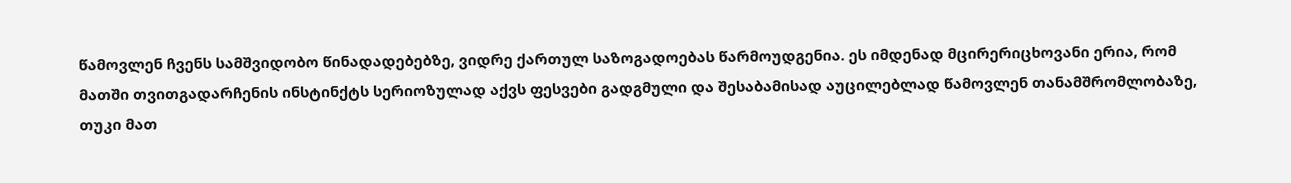წამოვლენ ჩვენს სამშვიდობო წინადადებებზე, ვიდრე ქართულ საზოგადოებას წარმოუდგენია. ეს იმდენად მცირერიცხოვანი ერია, რომ მათში თვითგადარჩენის ინსტინქტს სერიოზულად აქვს ფესვები გადგმული და შესაბამისად აუცილებლად წამოვლენ თანამშრომლობაზე, თუკი მათ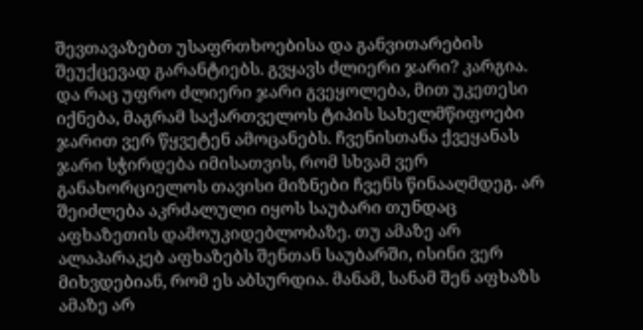შევთავაზებთ უსაფრთხოებისა და განვითარების შეუქცევად გარანტიებს. გვყავს ძლიერი ჯარი? კარგია. და რაც უფრო ძლიერი ჯარი გვეყოლება, მით უკეთესი იქნება, მაგრამ საქართველოს ტიპის სახელმწიფოები ჯარით ვერ წყვეტენ ამოცანებს. ჩვენისთანა ქვეყანას ჯარი სჭირდება იმისათვის, რომ სხვამ ვერ განახორციელოს თავისი მიზნები ჩვენს წინააღმდეგ. არ შეიძლება აკრძალული იყოს საუბარი თუნდაც აფხაზეთის დამოუკიდებლობაზე. თუ ამაზე არ ალაპარაკებ აფხაზებს შენთან საუბარში, ისინი ვერ მიხვდებიან, რომ ეს აბსურდია. მანამ, სანამ შენ აფხაზს ამაზე არ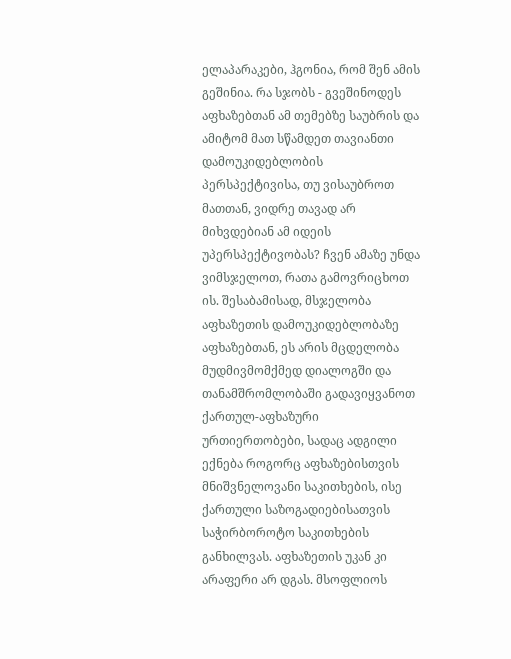ელაპარაკები, ჰგონია, რომ შენ ამის გეშინია. რა სჯობს - გვეშინოდეს აფხაზებთან ამ თემებზე საუბრის და ამიტომ მათ სწამდეთ თავიანთი დამოუკიდებლობის პერსპექტივისა, თუ ვისაუბროთ მათთან, ვიდრე თავად არ მიხვდებიან ამ იდეის უპერსპექტივობას? ჩვენ ამაზე უნდა ვიმსჯელოთ, რათა გამოვრიცხოთ ის. შესაბამისად, მსჯელობა აფხაზეთის დამოუკიდებლობაზე აფხაზებთან, ეს არის მცდელობა მუდმივმომქმედ დიალოგში და თანამშრომლობაში გადავიყვანოთ ქართულ-აფხაზური ურთიერთობები, სადაც ადგილი ექნება როგორც აფხაზებისთვის მნიშვნელოვანი საკითხების, ისე ქართული საზოგადიებისათვის საჭირბოროტო საკითხების განხილვას. აფხაზეთის უკან კი არაფერი არ დგას. მსოფლიოს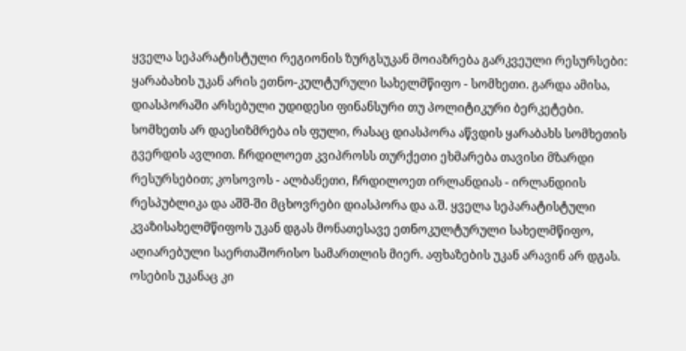ყველა სეპარატისტული რეგიონის ზურგსუკან მოიაზრება გარკვეული რესურსები: ყარაბახის უკან არის ეთნო-კულტურული სახელმწიფო - სომხეთი. გარდა ამისა, დიასპორაში არსებული უდიდესი ფინანსური თუ პოლიტიკური ბერკეტები. სომხეთს არ დაესიზმრება ის ფული, რასაც დიასპორა აწვდის ყარაბახს სომხეთის გვერდის ავლით. ჩრდილოეთ კვიპროსს თურქეთი ეხმარება თავისი მზარდი რესურსებით; კოსოვოს - ალბანეთი, ჩრდილოეთ ირლანდიას - ირლანდიის რესპუბლიკა და აშშ-ში მცხოვრები დიასპორა და ა.შ. ყველა სეპარატისტული კვაზისახელმწიფოს უკან დგას მონათესავე ეთნოკულტურული სახელმწიფო, აღიარებული საერთაშორისო სამართლის მიერ. აფხაზების უკან არავინ არ დგას. ოსების უკანაც კი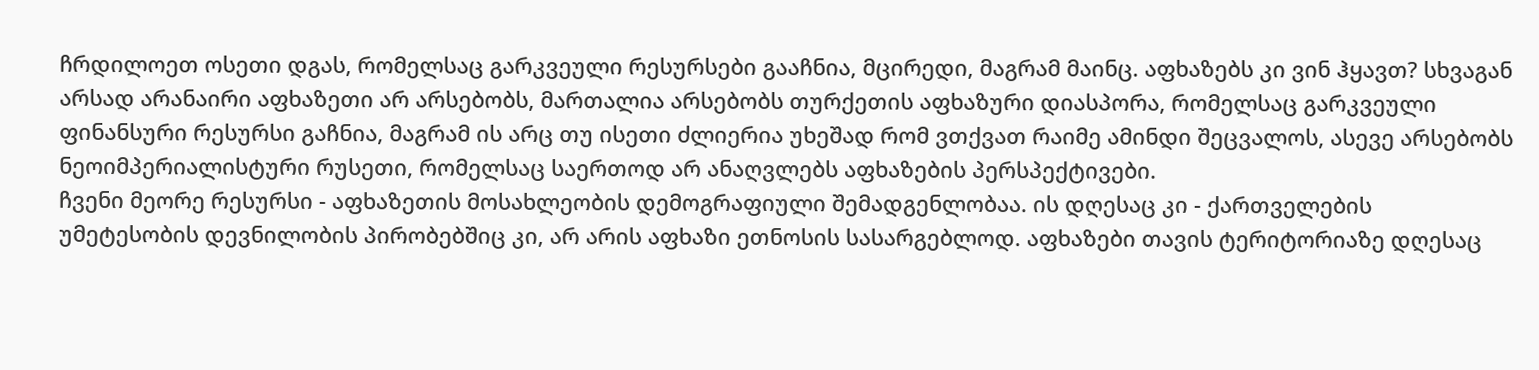ჩრდილოეთ ოსეთი დგას, რომელსაც გარკვეული რესურსები გააჩნია, მცირედი, მაგრამ მაინც. აფხაზებს კი ვინ ჰყავთ? სხვაგან არსად არანაირი აფხაზეთი არ არსებობს, მართალია არსებობს თურქეთის აფხაზური დიასპორა, რომელსაც გარკვეული ფინანსური რესურსი გაჩნია, მაგრამ ის არც თუ ისეთი ძლიერია უხეშად რომ ვთქვათ რაიმე ამინდი შეცვალოს, ასევე არსებობს ნეოიმპერიალისტური რუსეთი, რომელსაც საერთოდ არ ანაღვლებს აფხაზების პერსპექტივები.
ჩვენი მეორე რესურსი - აფხაზეთის მოსახლეობის დემოგრაფიული შემადგენლობაა. ის დღესაც კი - ქართველების უმეტესობის დევნილობის პირობებშიც კი, არ არის აფხაზი ეთნოსის სასარგებლოდ. აფხაზები თავის ტერიტორიაზე დღესაც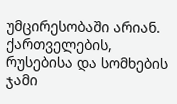უმცირესობაში არიან. ქართველების, რუსებისა და სომხების ჯამი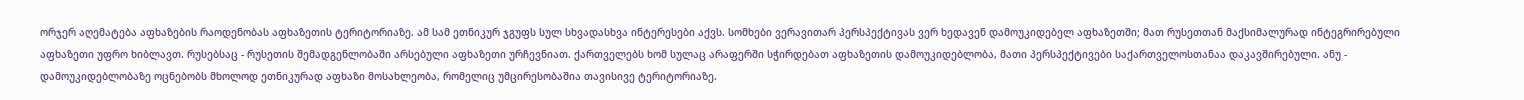ორჯერ აღემატება აფხაზების რაოდენობას აფხაზეთის ტერიტორიაზე. ამ სამ ეთნიკურ ჯგუფს სულ სხვადასხვა ინტერესები აქვს. სომხები ვერავითარ პერსპექტივას ვერ ხედავენ დამოუკიდებელ აფხაზეთში; მათ რუსეთთან მაქსიმალურად ინტეგრირებული აფხაზეთი უფრო ხიბლავთ. რუსებსაც - რუსეთის შემადგენლობაში არსებული აფხაზეთი ურჩევნიათ. ქართველებს ხომ სულაც არაფერში სჭირდებათ აფხაზეთის დამოუკიდებლობა, მათი პერსპექტივები საქართველოსთანაა დაკავშირებული. ანუ - დამოუკიდებლობაზე ოცნებობს მხოლოდ ეთნიკურად აფხაზი მოსახლეობა, რომელიც უმცირესობაშია თავისივე ტერიტორიაზე.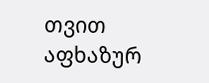თვით აფხაზურ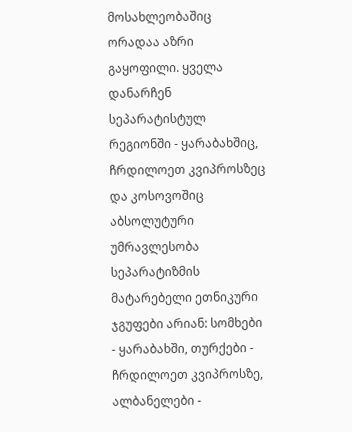მოსახლეობაშიც ორადაა აზრი გაყოფილი. ყველა დანარჩენ სეპარატისტულ რეგიონში - ყარაბახშიც, ჩრდილოეთ კვიპროსზეც და კოსოვოშიც აბსოლუტური უმრავლესობა სეპარატიზმის მატარებელი ეთნიკური ჯგუფები არიან: სომხები - ყარაბახში, თურქები - ჩრდილოეთ კვიპროსზე, ალბანელები -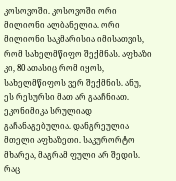კოსოვოში. კოსოვოში ორი მილიონი ალბანელია. ორი მილიონი საკმარისია იმისათვის, რომ სახელმწიფო შექმნას. აფხაზი კი, 80 ათასიც რომ იყოს, სახელმწიფოს ვერ შექმნის. ანუ, ეს რესურსი მათ არ გააჩნიათ. ეკონიმიკა სრულიად გაჩანაგებულია. დანგრეულია მთელი აფხაზეთი. საკურორტო მხარეა, მაგრამ ფული არ შედის. რაც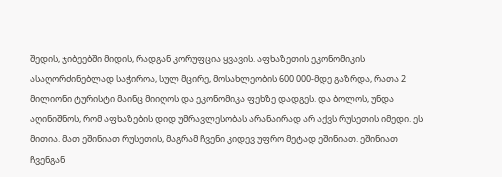შედის, ჯიბეებში მიდის, რადგან კორუფცია ყვავის. აფხაზეთის ეკონომიკის ასაღორძინებლად საჭიროა, სულ მცირე, მოსახლეობის 600 000-მდე გაზრდა, რათა 2 მილიონი ტურისტი მაინც მიიღოს და ეკონომიკა ფეხზე დადგეს. და ბოლოს, უნდა აღინიშნოს, რომ აფხაზების დიდ უმრავლესობას არანაირად არ აქვს რუსეთის იმედი. ეს მითია. მათ ეშინიათ რუსეთის, მაგრამ ჩვენი კიდევ უფრო მეტად ეშინიათ. ეშინიათ ჩვენგან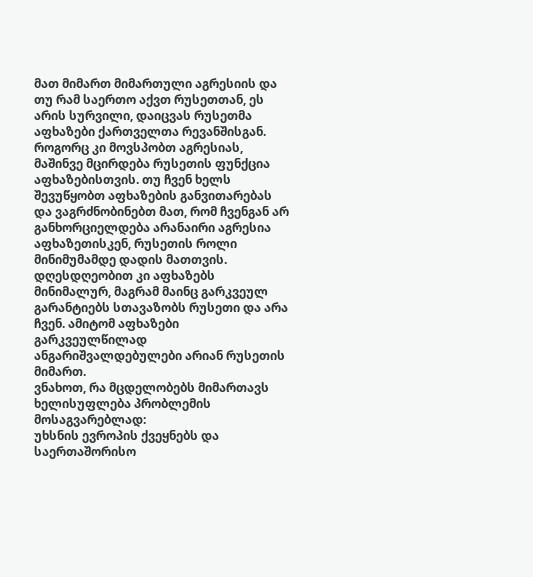მათ მიმართ მიმართული აგრესიის და თუ რამ საერთო აქვთ რუსეთთან, ეს არის სურვილი, დაიცვას რუსეთმა აფხაზები ქართველთა რევანშისგან. როგორც კი მოვსპობთ აგრესიას, მაშინვე მცირდება რუსეთის ფუნქცია აფხაზებისთვის. თუ ჩვენ ხელს შევუწყობთ აფხაზების განვითარებას და ვაგრძნობინებთ მათ, რომ ჩვენგან არ განხორციელდება არანაირი აგრესია აფხაზეთისკენ, რუსეთის როლი მინიმუმამდე დადის მათთვის. დღესდღეობით კი აფხაზებს მინიმალურ, მაგრამ მაინც გარკვეულ გარანტიებს სთავაზობს რუსეთი და არა ჩვენ. ამიტომ აფხაზები გარკვეულწილად ანგარიშვალდებულები არიან რუსეთის მიმართ.
ვნახოთ, რა მცდელობებს მიმართავს ხელისუფლება პრობლემის მოსაგვარებლად:
უხსნის ევროპის ქვეყნებს და საერთაშორისო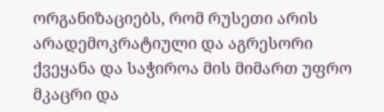ორგანიზაციებს, რომ რუსეთი არის არადემოკრატიული და აგრესორი ქვეყანა და საჭიროა მის მიმართ უფრო მკაცრი და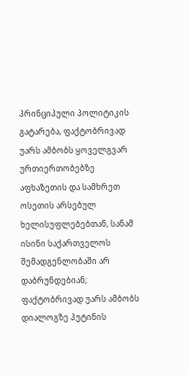პრინციპული პოლიტიკის გატარება, ფაქტობრივად უარს ამბობს ყოველგვარ ურთიერთობებზე აფხაზეთის და სამხრეთ ოსეთის არსებულ ხელისუფლებებთან, სანამ ისინი საქართველოს შემადგენლობაში არ დაბრუნდებიან; ფაქტობრივად უარს ამბობს დიალოგზე პუტინის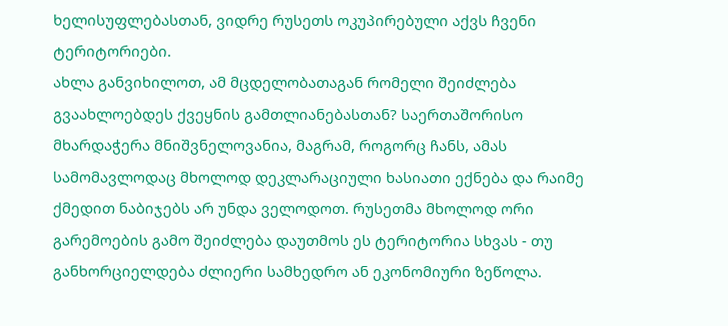ხელისუფლებასთან, ვიდრე რუსეთს ოკუპირებული აქვს ჩვენი ტერიტორიები.
ახლა განვიხილოთ, ამ მცდელობათაგან რომელი შეიძლება გვაახლოებდეს ქვეყნის გამთლიანებასთან? საერთაშორისო მხარდაჭერა მნიშვნელოვანია, მაგრამ, როგორც ჩანს, ამას სამომავლოდაც მხოლოდ დეკლარაციული ხასიათი ექნება და რაიმე ქმედით ნაბიჯებს არ უნდა ველოდოთ. რუსეთმა მხოლოდ ორი გარემოების გამო შეიძლება დაუთმოს ეს ტერიტორია სხვას - თუ განხორციელდება ძლიერი სამხედრო ან ეკონომიური ზეწოლა.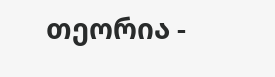თეორია -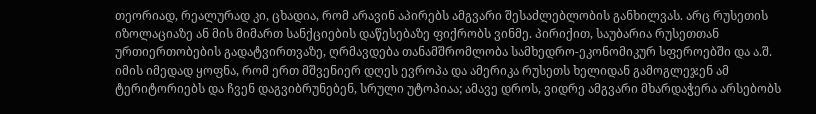თეორიად, რეალურად კი, ცხადია, რომ არავინ აპირებს ამგვარი შესაძლებლობის განხილვას. არც რუსეთის იზოლაციაზე ან მის მიმართ სანქციების დაწესებაზე ფიქრობს ვინმე. პირიქით, საუბარია რუსეთთან ურთიერთობების გადატვირთვაზე, ღრმავდება თანამშრომლობა სამხედრო-ეკონომიკურ სფეროებში და ა.შ. იმის იმედად ყოფნა, რომ ერთ მშვენიერ დღეს ევროპა და ამერიკა რუსეთს ხელიდან გამოგლეჯენ ამ ტერიტორიებს და ჩვენ დაგვიბრუნებენ, სრული უტოპიაა; ამავე დროს, ვიდრე ამგვარი მხარდაჭერა არსებობს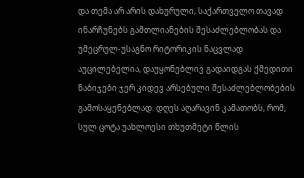და თემა არ არის დახურული, საქართველო თავად ინარჩუნებს გამთლიანების შესაძლებლობას და უმეცრულ-უსაგნო რიტორიკის ნაცვლად აუცილებელია, დაუყონებლივ გადაიდგას ქმედითი ნაბიჯები ჯერ კიდევ არსებული შესაძლებლობების გამოსაყენებლად. დღეს აღარავინ კამათობს, რომ, სულ ცოტა უახლოესი თხუთმეტი წლის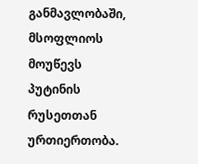განმავლობაში, მსოფლიოს მოუწევს პუტინის რუსეთთან ურთიერთობა.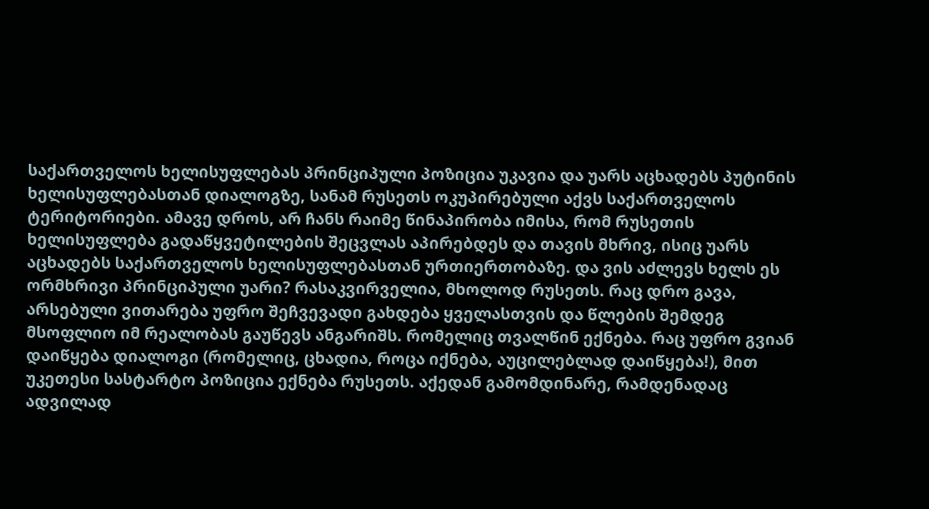საქართველოს ხელისუფლებას პრინციპული პოზიცია უკავია და უარს აცხადებს პუტინის ხელისუფლებასთან დიალოგზე, სანამ რუსეთს ოკუპირებული აქვს საქართველოს ტერიტორიები. ამავე დროს, არ ჩანს რაიმე წინაპირობა იმისა, რომ რუსეთის ხელისუფლება გადაწყვეტილების შეცვლას აპირებდეს და თავის მხრივ, ისიც უარს აცხადებს საქართველოს ხელისუფლებასთან ურთიერთობაზე. და ვის აძლევს ხელს ეს ორმხრივი პრინციპული უარი? რასაკვირველია, მხოლოდ რუსეთს. რაც დრო გავა, არსებული ვითარება უფრო შეჩვევადი გახდება ყველასთვის და წლების შემდეგ მსოფლიო იმ რეალობას გაუწევს ანგარიშს. რომელიც თვალწინ ექნება. რაც უფრო გვიან დაიწყება დიალოგი (რომელიც, ცხადია, როცა იქნება, აუცილებლად დაიწყება!), მით უკეთესი სასტარტო პოზიცია ექნება რუსეთს. აქედან გამომდინარე, რამდენადაც ადვილად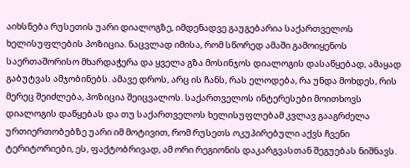აიხსნება რუსეთის უარი დიალოგზე, იმდენადვე გაუგებარია საქართველოს ხელისუფლების პოზიცია. ნაცვლად იმისა, რომ სწორედ ამაში გამოიყენოს საერთაშორისო მხარდაჭერა და ყველა გზა მოსინჯოს დიალოგის დასაწყებად, ამაყად გაბუტვას ამჯობინებს. ამავე დროს, არც ის ჩანს, რას ელოდება, რა უნდა მოხდეს, რის მერეც შეიძლება, პოზიცია შეიცვალოს. საქართველოს ინტერესები მოითხოვს დიალოგის დაწყებას და თუ საქართველოს ხელისუფლებამ კვლავ გააგრძელა ურთიერთობებზე უარი იმ მოტივით, რომ რუსეთს ოკუპირებული აქვს ჩვენი ტერიტორიები, ეს, ფაქტობრივად, ამ ორი რეგიონის დაკარგვასთან შეგუებას ნიშნავს.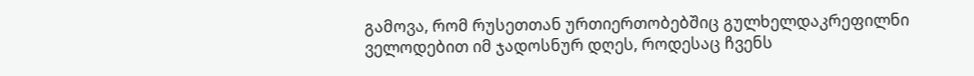გამოვა, რომ რუსეთთან ურთიერთობებშიც გულხელდაკრეფილნი ველოდებით იმ ჯადოსნურ დღეს, როდესაც ჩვენს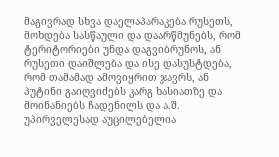მაგივრად სხვა დაელაპარაკება რუსეთს, მოხდება სასწაული და დაარწმუნებს, რომ ტერიტორიები უნდა დაგვიბრუნოს, ან რუსეთი დაიშლება და ისე დასუსტდება, რომ თამამად ამოვიყრით ჯავრს, ან პუტინი გაიღვიძებს კარგ ხასიათზე და მოინანიებს ჩადენილს და ა.შ. უპირველესად აუცილებელია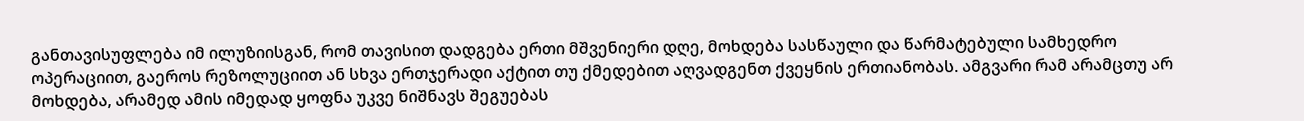განთავისუფლება იმ ილუზიისგან, რომ თავისით დადგება ერთი მშვენიერი დღე, მოხდება სასწაული და წარმატებული სამხედრო ოპერაციით, გაეროს რეზოლუციით ან სხვა ერთჯერადი აქტით თუ ქმედებით აღვადგენთ ქვეყნის ერთიანობას. ამგვარი რამ არამცთუ არ მოხდება, არამედ ამის იმედად ყოფნა უკვე ნიშნავს შეგუებას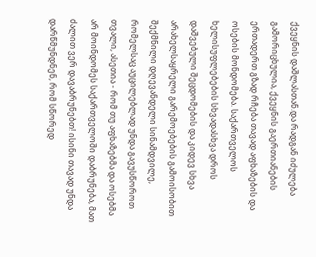ქვეყნის დაშლასთან.და რადგან იძულება გამორიცხულია, ქვეყნის გაერთიანების ერთადერთ გზად რჩება თავად აფხაზების და ოსების მონდომება. საქართველოს ხელისუფლებების სხვადასხვა დროს დაშვებული შეცდომების და კიდევ სხვა არახელსაყრელი გარემოებების გამოისობით შექმნილი დღევანდელი სინამდვილე, რომელსაც აუცილებლად უნდა გავუსწოროთ თვალი, ასეთია - რომ თუ აფხაზებმა და ოსებმა არ მოინდომეს საქართველოში დაბრუნება, მათ ძალით ვერ დავაბრუნებთ! ისინი თავად უნდა დარწმუნდნენ, რომ სწორედ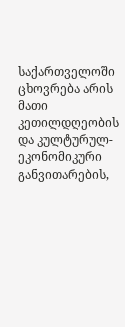საქართველოში ცხოვრება არის მათი კეთილდღეობის და კულტურულ-ეკონომიკური განვითარების,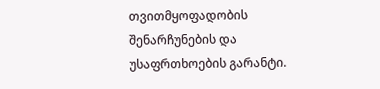თვითმყოფადობის შენარჩუნების და უსაფრთხოების გარანტი.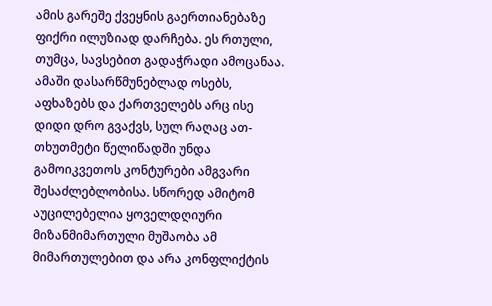ამის გარეშე ქვეყნის გაერთიანებაზე ფიქრი ილუზიად დარჩება. ეს რთული, თუმცა, სავსებით გადაჭრადი ამოცანაა. ამაში დასარწმუნებლად ოსებს, აფხაზებს და ქართველებს არც ისე დიდი დრო გვაქვს, სულ რაღაც ათ-თხუთმეტი წელიწადში უნდა გამოიკვეთოს კონტურები ამგვარი შესაძლებლობისა. სწორედ ამიტომ აუცილებელია ყოველდღიური მიზანმიმართული მუშაობა ამ მიმართულებით და არა კონფლიქტის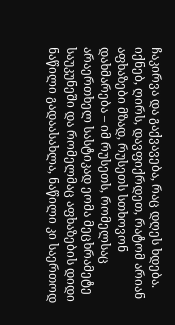ჩაკირვა და გაქვავება, რაც დღეს ხდება.
იქნებ, ღირს, დავფიქრდეთ, რატომ არიან აფხაზები მზად, რუსეთს სთხოვონ დახმარება – იმ რუსეთს, რომელსაც არაერთხელ სასტიკად ეომა მეცხრამეტე საუკუნეში და რომელმაც აფხაზების დიდი ნაწილი გადაასახლა, ნაწილი კი საერთოდ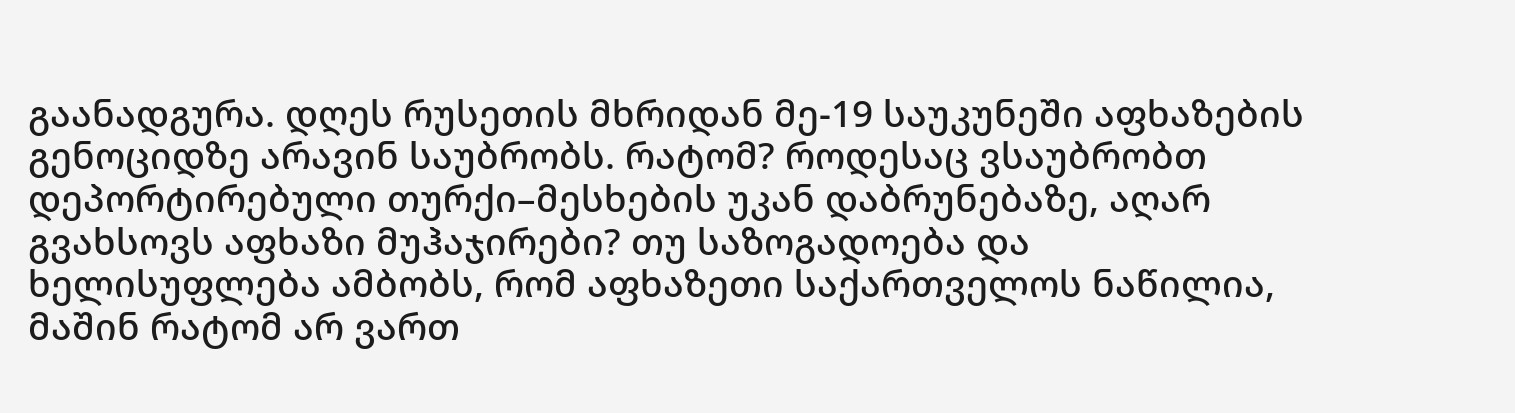გაანადგურა. დღეს რუსეთის მხრიდან მე-19 საუკუნეში აფხაზების გენოციდზე არავინ საუბრობს. რატომ? როდესაც ვსაუბრობთ დეპორტირებული თურქი–მესხების უკან დაბრუნებაზე, აღარ გვახსოვს აფხაზი მუჰაჯირები? თუ საზოგადოება და ხელისუფლება ამბობს, რომ აფხაზეთი საქართველოს ნაწილია, მაშინ რატომ არ ვართ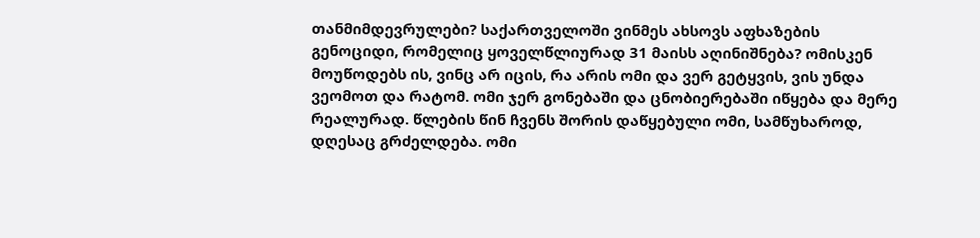თანმიმდევრულები? საქართველოში ვინმეს ახსოვს აფხაზების გენოციდი, რომელიც ყოველწლიურად 31 მაისს აღინიშნება? ომისკენ მოუწოდებს ის, ვინც არ იცის, რა არის ომი და ვერ გეტყვის, ვის უნდა ვეომოთ და რატომ. ომი ჯერ გონებაში და ცნობიერებაში იწყება და მერე რეალურად. წლების წინ ჩვენს შორის დაწყებული ომი, სამწუხაროდ, დღესაც გრძელდება. ომი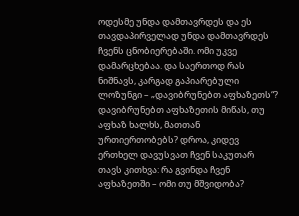ოდესმე უნდა დამთავრდეს და ეს თავდაპირველად უნდა დამთავრდეს ჩვენს ცნობიერებაში. ომი უკვე დამარცხებაა. და საერთოდ რას ნიშნავს, კარგად გაპიარებული ლოზუნგი – „დავიბრუნებთ აფხაზეთს“? დავიბრუნებთ აფხაზეთის მიწას, თუ აფხაზ ხალხს, მათთან ურთიერთობებს? დროა, კიდევ ერთხელ დავუსვათ ჩვენ საკუთარ თავს კითხვა: რა გვინდა ჩვენ აფხაზეთში – ომი თუ მშვიდობა?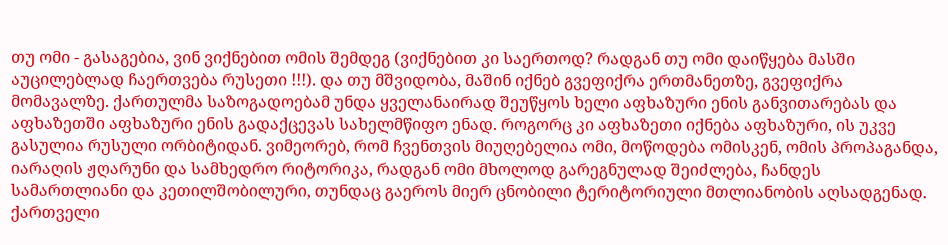თუ ომი - გასაგებია, ვინ ვიქნებით ომის შემდეგ (ვიქნებით კი საერთოდ? რადგან თუ ომი დაიწყება მასში აუცილებლად ჩაერთვება რუსეთი !!!). და თუ მშვიდობა, მაშინ იქნებ გვეფიქრა ერთმანეთზე, გვეფიქრა მომავალზე. ქართულმა საზოგადოებამ უნდა ყველანაირად შეუწყოს ხელი აფხაზური ენის განვითარებას და აფხაზეთში აფხაზური ენის გადაქცევას სახელმწიფო ენად. როგორც კი აფხაზეთი იქნება აფხაზური, ის უკვე გასულია რუსული ორბიტიდან. ვიმეორებ, რომ ჩვენთვის მიუღებელია ომი, მოწოდება ომისკენ, ომის პროპაგანდა, იარაღის ჟღარუნი და სამხედრო რიტორიკა, რადგან ომი მხოლოდ გარეგნულად შეიძლება, ჩანდეს სამართლიანი და კეთილშობილური, თუნდაც გაეროს მიერ ცნობილი ტერიტორიული მთლიანობის აღსადგენად. ქართველი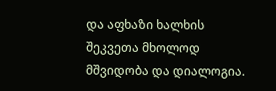და აფხაზი ხალხის შეკვეთა მხოლოდ მშვიდობა და დიალოგია.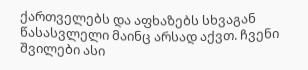ქართველებს და აფხაზებს სხვაგან წასასვლელი მაინც არსად აქვთ. ჩვენი შვილები ასი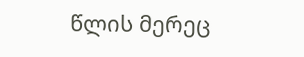წლის მერეც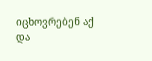იცხოვრებენ აქ და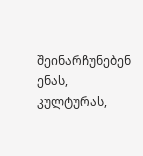შეინარჩუნებენ ენას, კულტურას,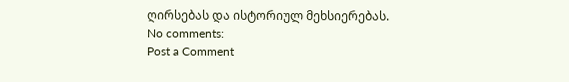ღირსებას და ისტორიულ მეხსიერებას.
No comments:
Post a Comment